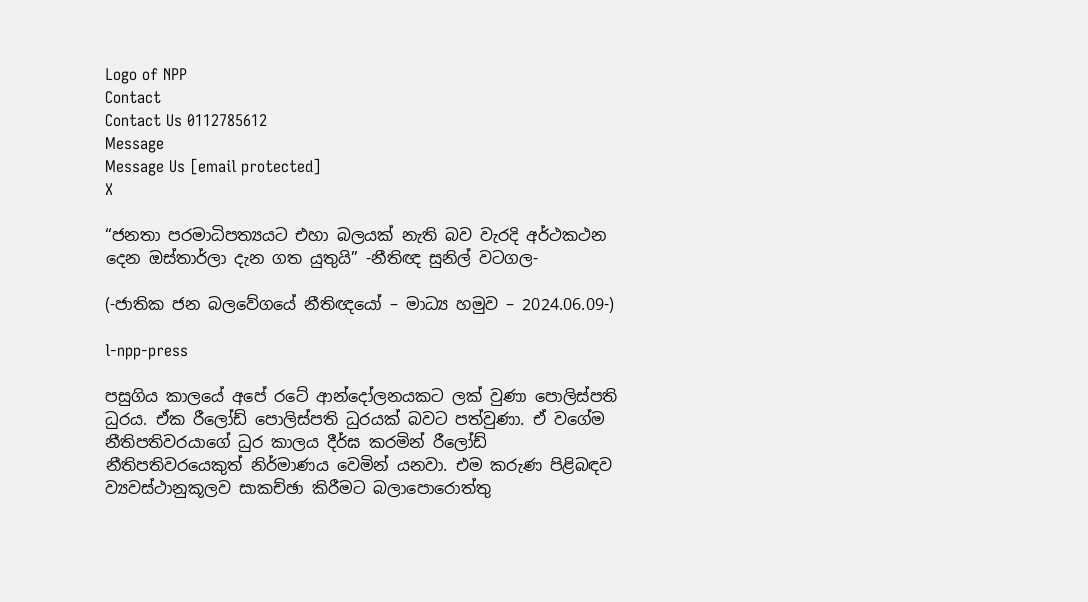Logo of NPP
Contact
Contact Us 0112785612
Message
Message Us [email protected]
X

“ජනතා පරමාධිපත්‍යයට එහා බලයක් නැති බව වැරදි අර්ථකථන දෙන ඔස්තාර්ලා දැන ගත යුතුයි” -නීතිඥ සුනිල් වටගල-

(-ජාතික ජන බලවේගයේ නීතිඥයෝ – මාධ්‍ය හමුව – 2024.06.09-)

l-npp-press

පසුගිය කාලයේ අපේ රටේ ආන්දෝලනයකට ලක් වුණා පොලිස්පති ධුරය. ඒක රීලෝඩ් පොලිස්පති ධුරයක් බවට පත්වුණා. ඒ වගේම නීතිපතිවරයාගේ ධුර කාලය දීර්ඝ කරමින් රීලෝඩ් නීතිපතිවරයෙකුත් නිර්මාණය වෙමින් යනවා. එම කරුණ පිළිබඳව ව්‍යවස්ථානුකූලව සාකච්ඡා කිරීමට බලාපොරොත්තු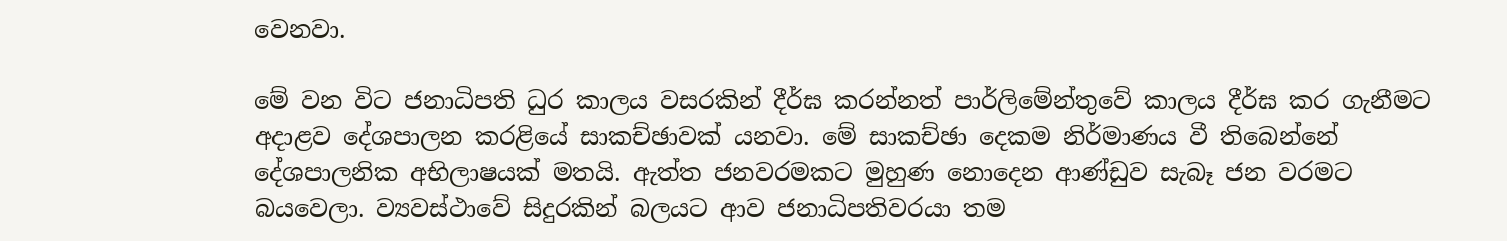වෙනවා.

මේ වන විට ජනාධිපති ධුර කාලය වසරකින් දීර්ඝ කරන්නත් පාර්ලිමේන්තුවේ කාලය දීර්ඝ කර ගැනීමට අදාළව දේශපාලන කරළියේ සාකච්ඡාවක් යනවා. මේ සාකච්ඡා දෙකම නිර්මාණය වී තිබෙන්නේ දේශපාලනික අභිලාෂයක් මතයි. ඇත්ත ජනවරමකට මුහුණ නොදෙන ආණ්ඩුව සැබෑ ජන වරමට බයවෙලා. ව්‍යවස්ථාවේ සිදුරකින් බලයට ආව ජනාධිපතිවරයා තම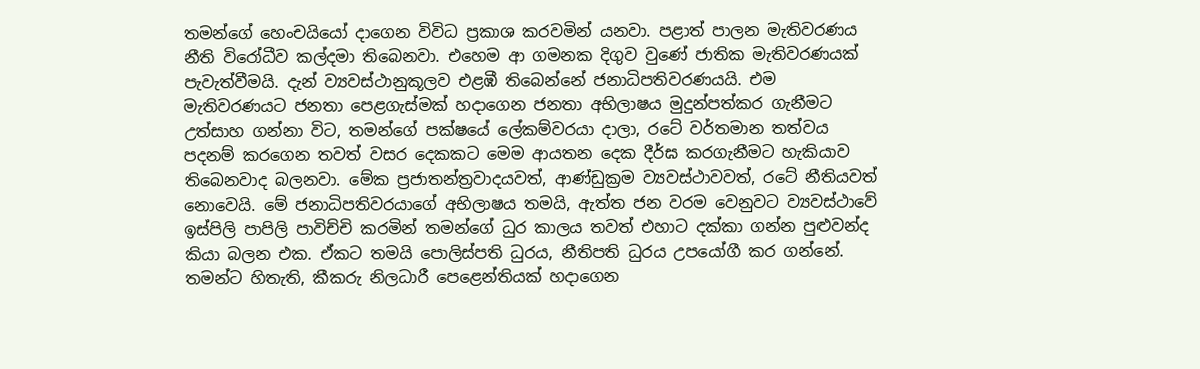තමන්ගේ හෙංචයියෝ දාගෙන විවිධ ප්‍රකාශ කරවමින් යනවා. පළාත් පාලන මැතිවරණය නීති විරෝධීව කල්දමා තිබෙනවා. එහෙම ආ ගමනක දිගුව වුණේ ජාතික මැතිවරණයක් පැවැත්වීමයි. දැන් ව්‍යවස්ථානුකූලව එළඹී තිබෙන්නේ ජනාධිපතිවරණයයි. එම මැතිවරණයට ජනතා පෙළගැස්මක් හදාගෙන ජනතා අභිලාෂය මුදුන්පත්කර ගැනීමට උත්සාහ ගන්නා විට, තමන්ගේ පක්ෂයේ ලේකම්වරයා දාලා, රටේ වර්තමාන තත්වය පදනම් කරගෙන තවත් වසර දෙකකට මෙම ආයතන දෙක දීර්ඝ කරගැනීමට හැකියාව තිබෙනවාද බලනවා. මේක ප්‍රජාතන්ත්‍රවාදයවත්, ආණ්ඩුක්‍රම ව්‍යවස්ථාවවත්, රටේ නීතියවත් නොවෙයි. මේ ජනාධිපතිවරයාගේ අභිලාෂය තමයි, ඇත්ත ජන වරම වෙනුවට ව්‍යවස්ථාවේ ඉස්පිලි පාපිලි පාවිච්චි කරමින් තමන්ගේ ධුර කාලය තවත් එහාට දක්කා ගන්න පුළුවන්ද කියා බලන එක. ඒකට තමයි පොලිස්පති ධුරය, නීතිපති ධුරය උපයෝගී කර ගන්නේ. තමන්ට හිතැති, කීකරු නිලධාරී පෙළෙන්තියක් හදාගෙන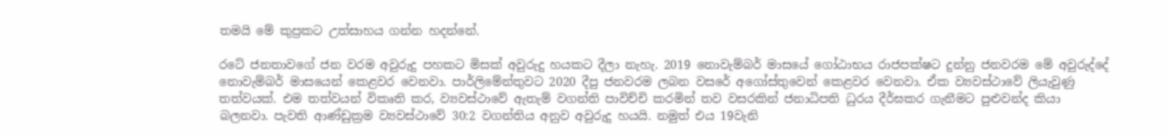තමයි මේ කුප්‍රකට උත්සාහය ගන්න හදන්නේ.

රටේ ජනතාවගේ ජන වරම අවුරුදු පහකට මිසක් අවුරුදු හයකට දීලා නැහැ. 2019 නොවැම්බර් මාසයේ ගෝඨාභය රාජපක්ෂට දුන්නු ජනවරම මේ අවුරුද්දේ නොවැම්බර් මාසයෙන් කෙළවර වෙනවා. පාර්ලිමේන්තුවට 2020 දීපු ජනවරම ලබන වසරේ අගෝස්තුවෙන් කෙළවර වෙනවා. ඒක ව්‍යවස්ථාවේ ලියැවුණු තත්වයක්. එම තත්වයන් විකෘති කර, ව්‍යවස්ථාවේ ඇතැම් වගන්ති පාවිච්චි කරමින් තව වසරකින් ජනාධිපති ධුරය දීර්ඝකර ගැනීමට පුළුවන්ද කියා බලනවා. පැවති ආණ්ඩුක්‍රම ව්‍යවස්ථාවේ 30:2 වගන්තිය අනුව අවුරුදු හයයි. නමුත් එය 19වැනි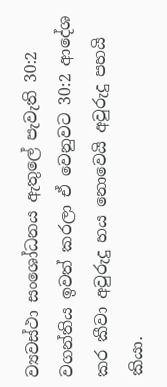ව්‍යවස්ථා සංශෝධනය ඇතුලේ පැවැති 30:2 වගන්තිය ඉවත් කරලා ඒ වෙනුවට 30:2 ආදේශ කර කීවා අවුරුදු හය නොවෙයි අවුරුදු පහයි කියා.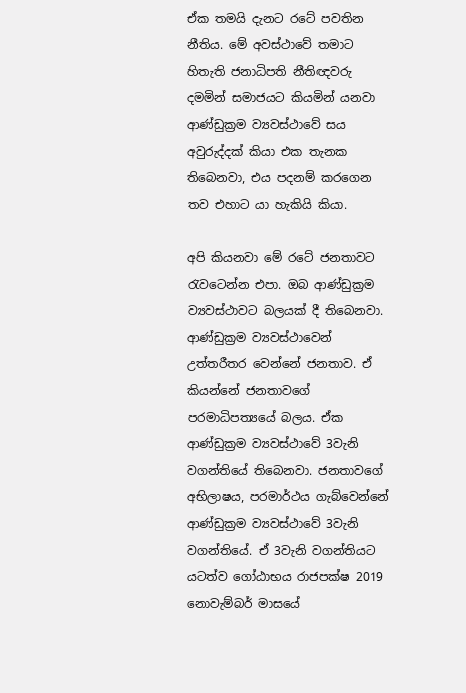ඒක තමයි දැනට රටේ පවතින නීතිය. මේ අවස්ථාවේ තමාට හිතැති ජනාධිපති නීතිඥවරු දමමින් සමාජයට කියමින් යනවා ආණ්ඩුක්‍රම ව්‍යවස්ථාවේ සය අවුරුද්දක් කියා එක තැනක තිබෙනවා, එය පදනම් කරගෙන තව එහාට යා හැකියි කියා.

අපි කියනවා මේ රටේ ජනතාවට රැවටෙන්න එපා. ඔබ ආණ්ඩුක්‍රම ව්‍යවස්ථාවට බලයක් දී තිබෙනවා. ආණ්ඩුක්‍රම ව්‍යවස්ථාවෙන් උත්තරීතර වෙන්නේ ජනතාව. ඒ කියන්නේ ජනතාවගේ පරමාධිපත්‍යයේ බලය. ඒක ආණ්ඩුක්‍රම ව්‍යවස්ථාවේ 3වැනි වගන්තියේ තිබෙනවා. ජනතාවගේ අභිලාෂය, පරමාර්ථය ගැබ්වෙන්නේ ආණ්ඩුක්‍රම ව්‍යවස්ථාවේ 3වැනි වගන්තියේ. ඒ 3වැනි වගන්තියට යටත්ව ගෝඨාභය රාජපක්ෂ 2019 නොවැම්බර් මාසයේ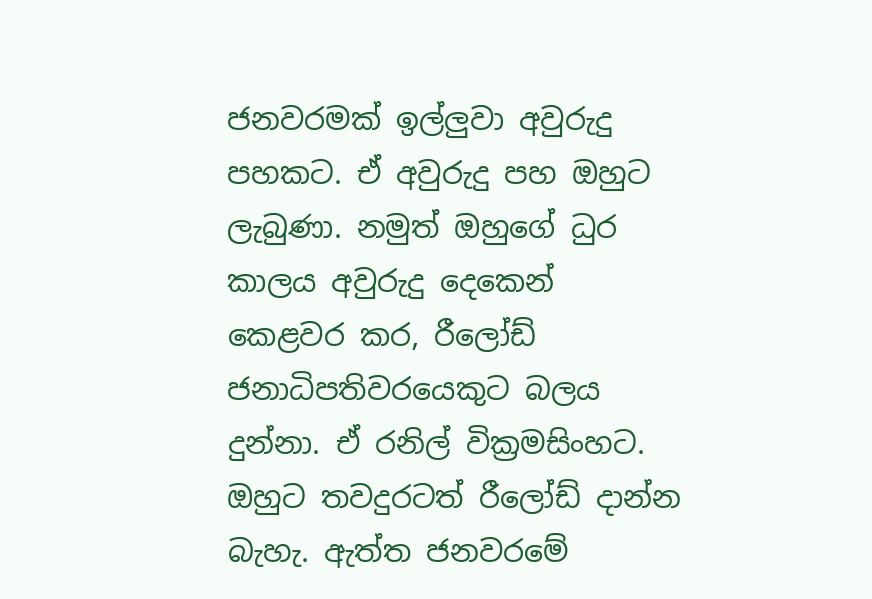ජනවරමක් ඉල්ලුවා අවුරුදු පහකට. ඒ අවුරුදු පහ ඔහුට ලැබුණා. නමුත් ඔහුගේ ධුර කාලය අවුරුදු දෙකෙන් කෙළවර කර, රීලෝඩ් ජනාධිපතිවරයෙකුට බලය දුන්නා. ඒ රනිල් වික්‍රමසිංහට. ඔහුට තවදුරටත් රීලෝඩ් දාන්න බැහැ. ඇත්ත ජනවරමේ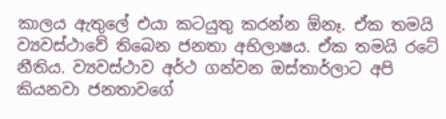කාලය ඇතුලේ එයා කටයුතු කරන්න ඕනෑ. ඒක තමයි ව්‍යවස්ථාවේ තිබෙන ජනතා අභිලාෂය. ඒක තමයි රටේ නීතිය. ව්‍යවස්ථාව අර්ථ ගන්වන ඔස්තාර්ලාට අපි කියනවා ජනතාවගේ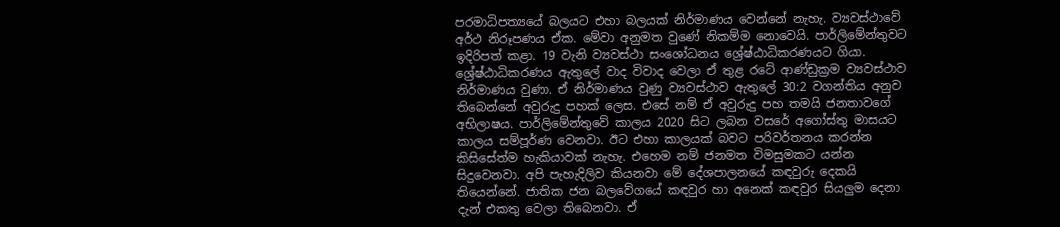පරමාධිපත්‍යයේ බලයට එහා බලයක් නිර්මාණය වෙන්නේ නැහැ. ව්‍යවස්ථාවේ අර්ථ නිරූපණය ඒක. මේවා අනුමත වුණේ නිකම්ම නොවෙයි. පාර්ලිමේන්තුවට ඉදිරිපත් කළා. 19 වැනි ව්‍යවස්ථා සංශෝධනය ශ්‍රේෂ්ඨාධිකරණයට ගියා. ශ්‍රේෂ්ඨාධිකරණය ඇතුලේ වාද විවාද වෙලා ඒ තුළ රටේ ආණ්ඩුක්‍රම ව්‍යවස්ථාව නිර්මාණය වුණා. ඒ නිර්මාණය වුණු ව්‍යවස්ථාව ඇතුලේ 30:2 වගන්තිය අනුව තිබෙන්නේ අවුරුදු පහක් ලෙස. එසේ නම් ඒ අවුරුදු පහ තමයි ජනතාවගේ අභිලාෂය. පාර්ලිමේන්තුවේ කාලය 2020 සිට ලබන වසරේ අගෝස්තු මාසයට කාලය සම්පූර්ණ වෙනවා. ඊට එහා කාලයක් බවට පරිවර්තනය කරන්න කිසිසේත්ම හැකියාවක් නැහැ. එහෙම නම් ජනමත විමසුමකට යන්න සිදුවෙනවා. අපි පැහැදිලිව කියනවා මේ දේශපාලනයේ කඳවුරු දෙකයි තියෙන්නේ. ජාතික ජන බලවේගයේ කඳවුර හා අනෙක් කඳවුර සියලුම දෙනා දැන් එකතු වෙලා තිබෙනවා. ඒ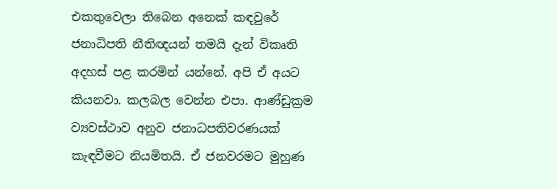එකතුවෙලා තිබෙන අනෙක් කඳවුරේ ජනාධිපති නීතිඥයන් තමයි දැන් විකෘති අදහස් පළ කරමින් යන්නේ. අපි ඒ අයට කියනවා. කලබල වෙන්න එපා. ආණ්ඩුක්‍රම ව්‍යවස්ථාව අනුව ජනාධපතිවරණයක් කැඳවීමට නියමිතයි. ඒ ජනවරමට මුහුණ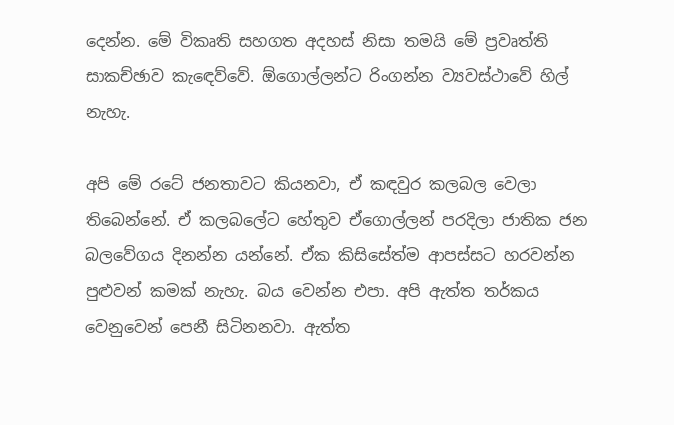දෙන්න. මේ විකෘති සහගත අදහස් නිසා තමයි මේ ප්‍රවෘත්ති සාකච්ඡාව කැඳෙව්වේ. ඕගොල්ලන්ට රිංගන්න ව්‍යවස්ථාවේ හිල් නැහැ.

අපි මේ රටේ ජනතාවට කියනවා, ඒ කඳවුර කලබල වෙලා තිබෙන්නේ. ඒ කලබලේට හේතුව ඒගොල්ලන් පරදිලා ජාතික ජන බලවේගය දිනන්න යන්නේ. ඒක කිසිසේත්ම ආපස්සට හරවන්න පුළුවන් කමක් නැහැ. බය වෙන්න එපා. අපි ඇත්ත තර්කය වෙනුවෙන් පෙනී සිටිනනවා. ඇත්ත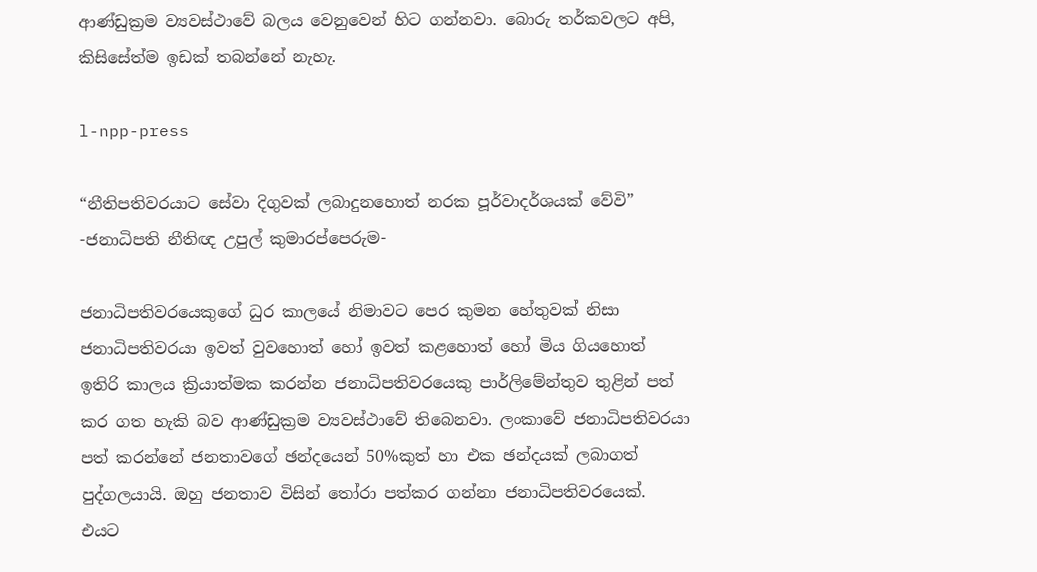ආණ්ඩුක්‍රම ව්‍යවස්ථාවේ බලය වෙනුවෙන් හිට ගන්නවා. බොරු තර්කවලට අපි, කිසිසේත්ම ඉඩක් තබන්නේ නැහැ.

l-npp-press

“නීතිපතිවරයාට සේවා දිගුවක් ලබාදුනහොත් නරක පූර්වාදර්ශයක් වේවි”
-ජනාධිපති නීතිඥ උපුල් කුමාරප්පෙරුම-

ජනාධිපතිවරයෙකුගේ ධුර කාලයේ නිමාවට පෙර කුමන හේතුවක් නිසා ජනාධිපතිවරයා ඉවත් වුවහොත් හෝ ඉවත් කළහොත් හෝ මිය ගියහොත් ඉතිරි කාලය ක්‍රියාත්මක කරන්න ජනාධිපතිවරයෙකු පාර්ලිමේන්තුව තුළින් පත් කර ගත හැකි බව ආණ්ඩුක්‍රම ව්‍යවස්ථාවේ තිබෙනවා. ලංකාවේ ජනාධිපතිවරයා පත් කරන්නේ ජනතාවගේ ඡන්දයෙන් 50%කුත් හා එක ඡන්දයක් ලබාගත් පුද්ගලයායි. ඔහු ජනතාව විසින් තෝරා පත්කර ගන්නා ජනාධිපතිවරයෙක්. එයට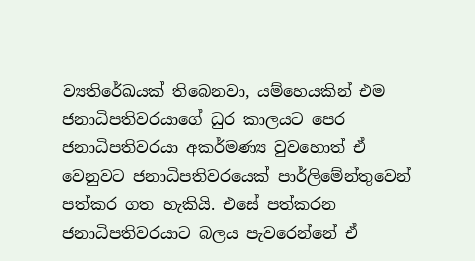ව්‍යතිරේඛයක් තිබෙනවා, යම්හෙයකින් එම ජනාධිපතිවරයාගේ ධුර කාලයට පෙර ජනාධිපතිවරයා අකර්මණ්‍ය වුවහොත් ඒ වෙනුවට ජනාධිපතිවරයෙක් පාර්ලිමේන්තුවෙන් පත්කර ගත හැකියි. එසේ පත්කරන ජනාධිපතිවරයාට බලය පැවරෙන්නේ ඒ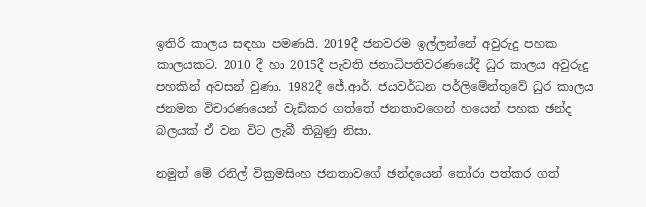ඉතිරි කාලය සඳහා පමණයි. 2019දී ජනවරම ඉල්ලන්නේ අවුරුදු පහක කාලයකට. 2010 දී හා 2015දී පැවති ජනාධිපතිවරණයේදී ධුර කාලය අවුරුදු පහකින් අවසන් වුණා. 1982දී ජේ.ආර්. ජයවර්ධන පර්ලිමේන්තුවේ ධුර කාලය ජනමත විචාරණයෙන් වැඩිකර ගත්තේ ජනතාවගෙන් හයෙන් පහක ඡන්ද බලයක් ඒ වන විට ලැබී තිබුණු නිසා.

නමුත් මේ රනිල් වික්‍රමසිංහ ජනතාවගේ ඡන්දයෙන් තෝරා පත්කර ගත්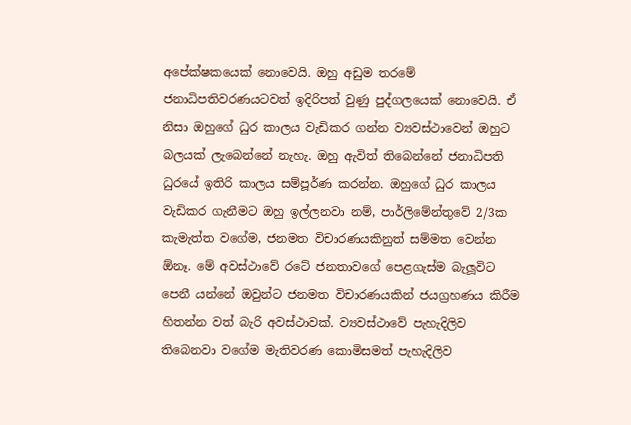අපේක්ෂකයෙක් නොවෙයි. ඔහු අඩුම තරමේ ජනාධිපතිවරණයටවත් ඉදිරිපත් වුණු පුද්ගලයෙක් නොවෙයි. ඒ නිසා ඔහුගේ ධුර කාලය වැඩිකර ගන්න ව්‍යවස්ථාවෙන් ඔහුට බලයක් ලැබෙන්නේ නැහැ. ඔහු ඇවිත් තිබෙන්නේ ජනාධිපති ධුරයේ ඉතිරි කාලය සම්පූර්ණ කරන්න. ඔහුගේ ධුර කාලය වැඩිකර ගැනීමට ඔහු ඉල්ලනවා නම්, පාර්ලිමේන්තුවේ 2/3ක කැමැත්ත වගේම, ජනමත විචාරණයකිනුත් සම්මත වෙන්න ඕනෑ. මේ අවස්ථාවේ රටේ ජනතාවගේ පෙළගැස්ම බැලූවිට පෙනී යන්නේ ඔවුන්ට ජනමත විචාරණයකින් ජයග්‍රහණය කිරීම හිතන්න වත් බැරි අවස්ථාවක්. ව්‍යවස්ථාවේ පැහැදිලිව තිබෙනවා වගේම මැතිවරණ කොමිසමත් පැහැදිලිව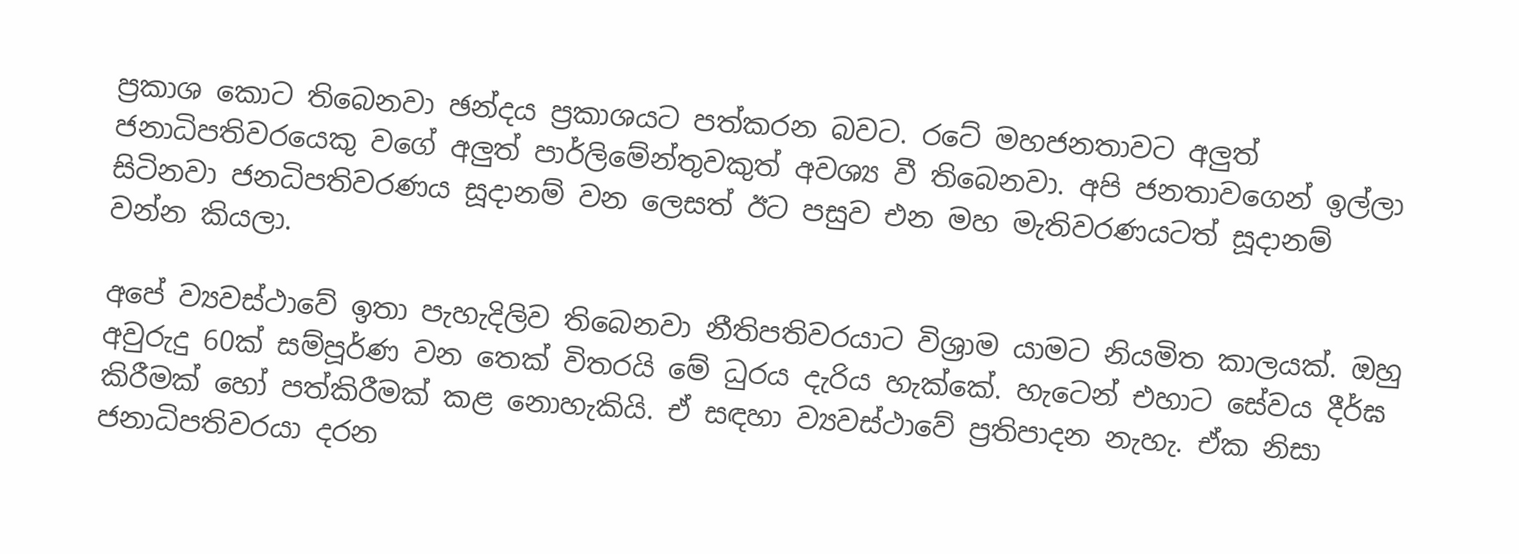ප්‍රකාශ කොට තිබෙනවා ඡන්දය ප්‍රකාශයට පත්කරන බවට. රටේ මහජනතාවට අලුත් ජනාධිපතිවරයෙකු වගේ අලුත් පාර්ලිමේන්තුවකුත් අවශ්‍ය වී තිබෙනවා. අපි ජනතාවගෙන් ඉල්ලා සිටිනවා ජනධිපතිවරණය සූදානම් වන ලෙසත් ඊට පසුව එන මහ මැතිවරණයටත් සූදානම් වන්න කියලා.

අපේ ව්‍යවස්ථාවේ ඉතා පැහැදිලිව තිබෙනවා නීතිපතිවරයාට විශ්‍රාම යාමට නියමිත කාලයක්. ඔහු අවුරුදු 60ක් සම්පූර්ණ වන තෙක් විතරයි මේ ධුරය දැරිය හැක්කේ. හැටෙන් එහාට සේවය දීර්ඝ කිරීමක් හෝ පත්කිරීමක් කළ නොහැකියි. ඒ සඳහා ව්‍යවස්ථාවේ ප්‍රතිපාදන නැහැ. ඒක නිසා ජනාධිපතිවරයා දරන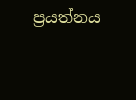ප්‍රයත්නය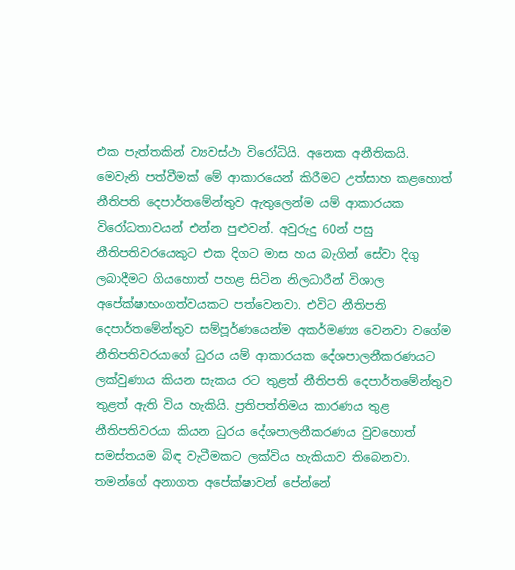එක පැත්තකින් ව්‍යවස්ථා විරෝධියි. අනෙක අනීතිකයි. මෙවැනි පත්වීමක් මේ ආකාරයෙන් කිරීමට උත්සාහ කළහොත් නීතිපති දෙපාර්තමේන්තුව ඇතුලෙන්ම යම් ආකාරයක විරෝධතාවයන් එන්න පුළුවන්. අවුරුදු 60න් පසු නීතිපතිවරයෙකුට එක දිගට මාස හය බැගින් සේවා දිගු ලබාදීමට ගියහොත් පහළ සිටින නිලධාරීන් විශාල අපේක්ෂාභංගත්වයකට පත්වෙනවා. එවිට නීතිපති දෙපාර්තමේන්තුව සම්පූර්ණයෙන්ම අකර්මණ්‍ය වෙනවා වගේම නීතිපතිවරයාගේ ධුරය යම් ආකාරයක දේශපාලනීකරණයට ලක්වුණාය කියන සැකය රට තුළත් නීතිපති දෙපාර්තමේන්තුව තුළත් ඇති විය හැකියි. ප්‍රතිපත්තිමය කාරණය තුළ නීතිපතිවරයා කියන ධුරය දේශපාලනීකරණය වුවහොත් සමස්තයම බිඳ වැටීමකට ලක්විය හැකියාව තිබෙනවා. තමන්ගේ අනාගත අපේක්ෂාවන් පේන්නේ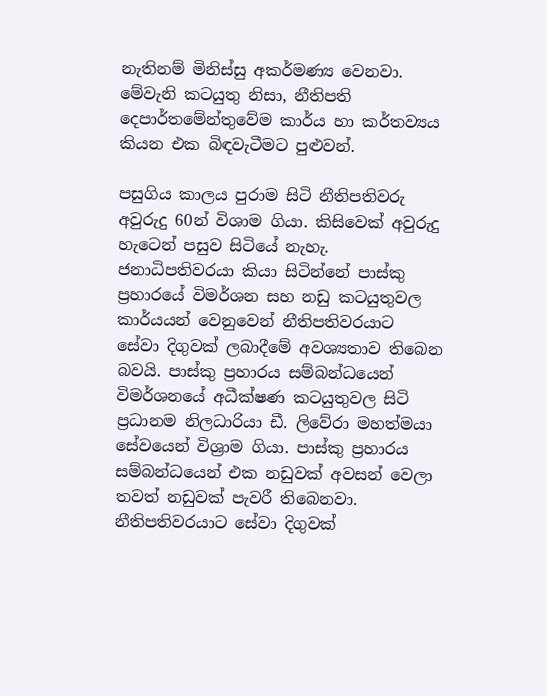නැතිනම් මිනිස්සු අකර්මණ්‍ය වෙනවා. මේවැනි කටයුතු නිසා, නීතිපති දෙපාර්තමේන්තුවේම කාර්ය හා කර්තව්‍යය කියන එක බිඳවැටීමට පුළුවන්.

පසුගිය කාලය පුරාම සිටි නීතිපතිවරු අවුරුදු 60න් විශාම ගියා. කිසිවෙක් අවුරුදු හැටෙන් පසුව සිටියේ නැහැ. ජනාධිපතිවරයා කියා සිටින්නේ පාස්කු ප්‍රහාරයේ විමර්ශන සහ නඩු කටයුතුවල කාර්යයන් වෙනුවෙන් නීතිපතිවරයාට සේවා දිගුවක් ලබාදීමේ අවශ්‍යතාව තිබෙන බවයි. පාස්කු ප්‍රහාරය සම්බන්ධයෙන් විමර්ශනයේ අධීක්ෂණ කටයුතුවල සිටි ප්‍රධානම නිලධාරියා ඩී. ලිවේරා මහත්මයා සේවයෙන් විශ්‍රාම ගියා. පාස්කු ප්‍රහාරය සම්බන්ධයෙන් එක නඩුවක් අවසන් වෙලා තවත් නඩුවක් පැවරී තිබෙනවා. නීතිපතිවරයාට සේවා දිගුවක්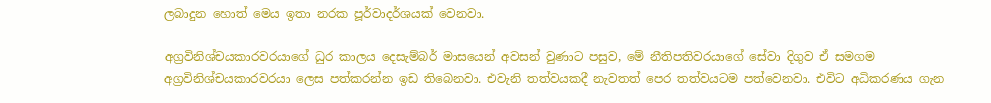ලබාදුන හොත් මෙය ඉතා නරක පූර්වාදර්ශයක් වෙනවා.

අග්‍රවිනිශ්චයකාරවරයාගේ ධුර කාලය දෙසැම්බර් මාසයෙන් අවසන් වුණාට පසුව, මේ නීතිපතිවරයාගේ සේවා දිගුව ඒ සමගම අග්‍රවිනිශ්චයකාරවරයා ලෙස පත්කරන්න ඉඩ තිබෙනවා. එවැනි තත්වයකදී නැවතත් පෙර තත්වයටම පත්වෙනවා. එවිට අධිකරණය ගැන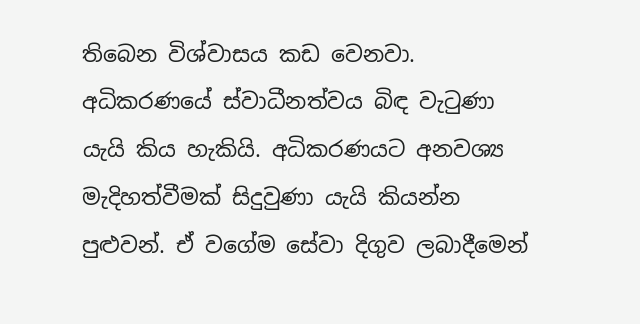තිබෙන විශ්වාසය කඩ වෙනවා. අධිකරණයේ ස්වාධීනත්වය බිඳ වැටුණා යැයි කිය හැකියි. අධිකරණයට අනවශ්‍ය මැදිහත්වීමක් සිදුවුණා යැයි කියන්න පුළුවන්. ඒ වගේම සේවා දිගුව ලබාදීමෙන්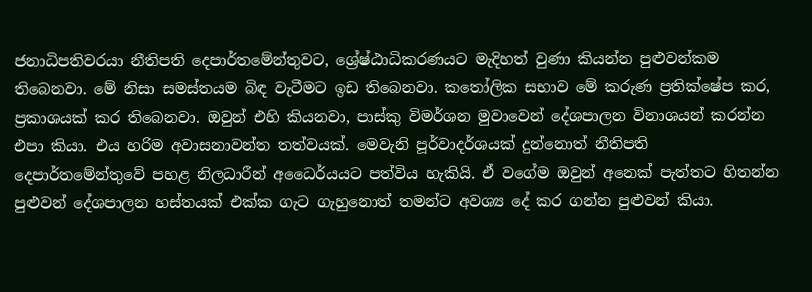ජනාධිපතිවරයා නීතිපති දෙපාර්තමේන්තුවට, ශ්‍රේෂ්ඨාධිකරණයට මැදිහත් වුණා කියන්න පුළුවන්කම තිබෙනවා. මේ නිසා සමස්තයම බිඳ වැටීමට ඉඩ තිබෙනවා. කතෝලික සභාව මේ කරුණ ප්‍රතික්ෂේප කර, ප්‍රකාශයක් කර තිබෙනවා. ඔවුන් එහි කියනවා, පාස්කු විමර්ශන මුවාවෙන් දේශපාලන විනාශයන් කරන්න එපා කියා. එය හරිම අවාසනාවන්ත තත්වයක්. මෙවැනි පූර්වාදර්ශයක් දුන්නොත් නීතිපති දෙපාර්තමේන්තුවේ පහළ නිලධාරීන් අධෛර්යයට පත්විය හැකියි. ඒ වගේම ඔවුන් අනෙක් පැත්තට හිතන්න පුළුවන් දේශපාලන හස්තයක් එක්ක ගැට ගැහුනොත් තමන්ට අවශ්‍ය දේ කර ගන්න පුළුවන් කියා.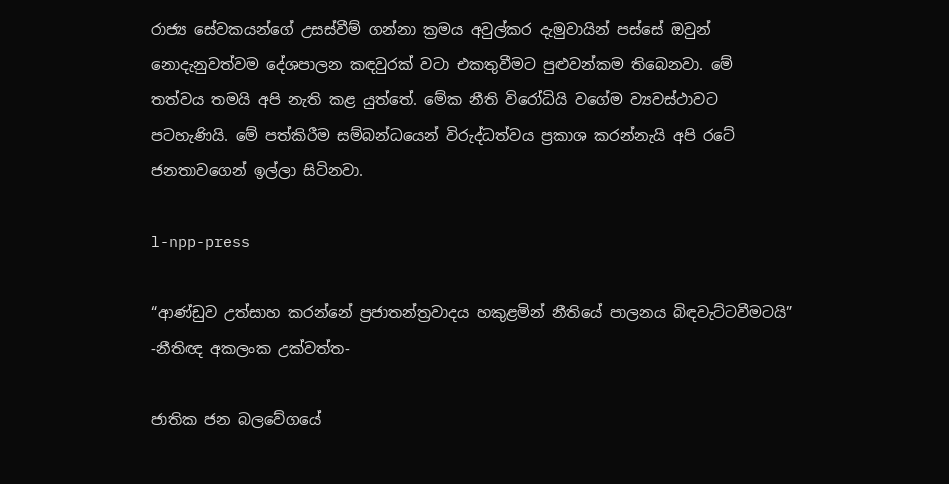රාජ්‍ය සේවකයන්ගේ උසස්වීම් ගන්නා ක්‍රමය අවුල්කර දැමුවායින් පස්සේ ඔවුන් නොදැනුවත්වම දේශපාලන කඳවුරක් වටා එකතුවීමට පුළුවන්කම තිබෙනවා. මේ තත්වය තමයි අපි නැති කළ යුත්තේ. මේක නීති විරෝධියි වගේම ව්‍යවස්ථාවට පටහැණියි. මේ පත්කිරීම සම්බන්ධයෙන් විරුද්ධත්වය ප්‍රකාශ කරන්නැයි අපි රටේ ජනතාවගෙන් ඉල්ලා සිටිනවා.

l-npp-press

“ආණ්ඩුව උත්සාහ කරන්නේ ප්‍රජාතන්ත්‍රවාදය හකුළමින් නීතියේ පාලනය බිඳවැට්ටවීමටයි”
-නීතිඥ අකලංක උක්වත්ත-

ජාතික ජන බලවේගයේ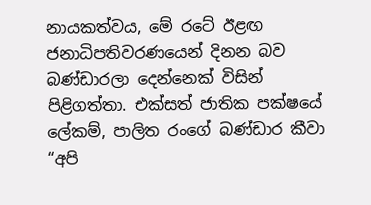නායකත්වය, මේ රටේ ඊළඟ ජනාධිපතිවරණයෙන් දිනන බව බණ්ඩාරලා දෙන්නෙක් විසින් පිළිගත්තා. එක්සත් ජාතික පක්ෂයේ ලේකම්, පාලිත රංගේ බණ්ඩාර කීවා “අපි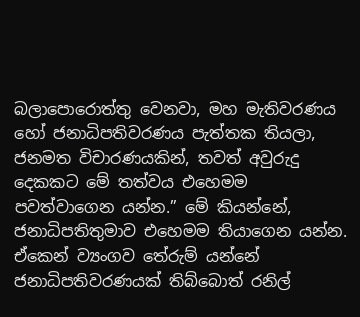බලාපොරොත්තු වෙනවා, මහ මැතිවරණය හෝ ජනාධිපතිවරණය පැත්තක තියලා, ජනමත විචාරණයකින්, තවත් අවුරුදු දෙකකට මේ තත්වය එහෙමම පවත්වාගෙන යන්න.” මේ කියන්නේ, ජනාධිපතිතුමාව එහෙමම තියාගෙන යන්න. ඒකෙන් ව්‍යංගව තේරුම් යන්නේ ජනාධිපතිවරණයක් තිබ්බොත් රනිල්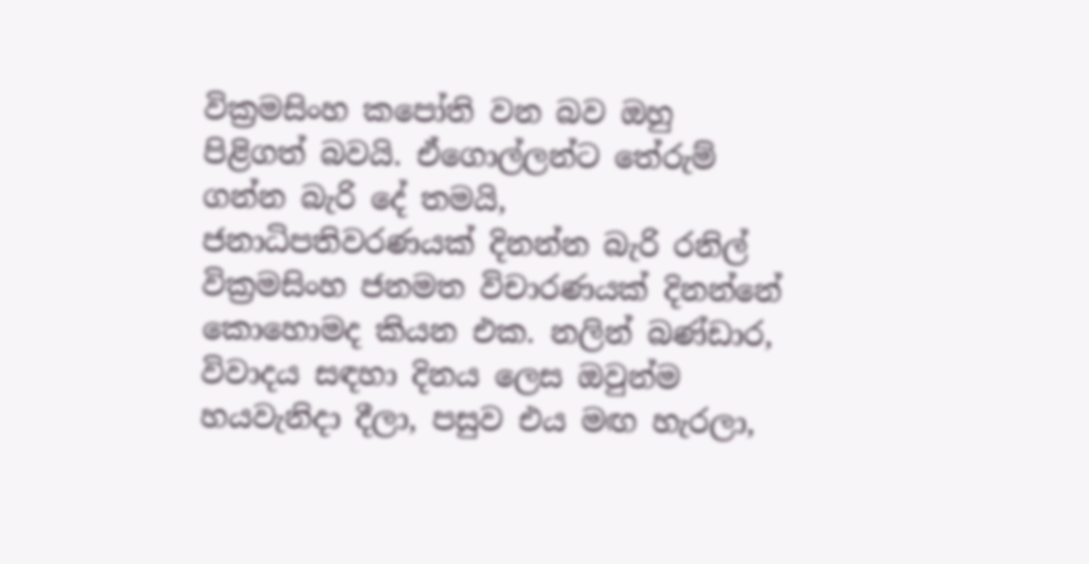වික්‍රමසිංහ කපෝති වන බව ඔහු පිළිගත් බවයි. ඒගොල්ලන්ට තේරුම් ගන්න බැරි දේ තමයි, ජනාධිපතිවරණයක් දිනන්න බැරි රනිල් වික්‍රමසිංහ ජනමත විචාරණයක් දිනන්නේ කොහොමද කියන එක. නලින් බණ්ඩාර, විවාදය සඳහා දිනය ලෙස ඔවුන්ම හයවැනිදා දීලා, පසුව එය මඟ හැරලා,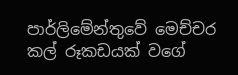පාර්ලිමේන්තුවේ මෙච්චර කල් රූකඩයක් වගේ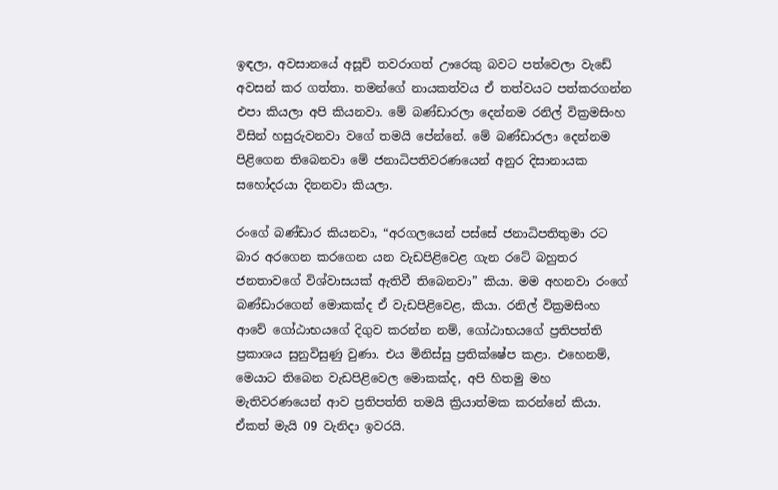ඉඳලා, අවසානයේ අසූචි තවරාගත් ඌරෙකු බවට පත්වෙලා වැඩේ අවසන් කර ගත්තා. තමන්ගේ නායකත්වය ඒ තත්වයට පත්කරගන්න එපා කියලා අපි කියනවා. මේ බණ්ඩාරලා දෙන්නම රනිල් වික්‍රමසිංහ විසින් හසුරුවනවා වගේ තමයි පේන්නේ. මේ බණ්ඩාරලා දෙන්නම පිළිගෙන තිබෙනවා මේ ජනාධිපතිවරණයෙන් අනුර දිසානායක සහෝදරයා දිනනවා කියලා.

රංගේ බණ්ඩාර කියනවා, “අරගලයෙන් පස්සේ ජනාධිපතිතුමා රට බාර අරගෙන කරගෙන යන වැඩපිළිවෙළ ගැන රටේ බහුතර ජනතාවගේ විශ්වාසයක් ඇතිවී තිබෙනවා” කියා. මම අහනවා රංගේ බණ්ඩාරගෙන් මොකක්ද ඒ වැඩපිළිවෙළ, කියා. රනිල් වික්‍රමසිංහ ආවේ ගෝඨාභයගේ දිගුව කරන්න නම්, ගෝඨාභයගේ ප්‍රතිපත්ති ප්‍රකාශය සුනුවිසුණු වුණා. එය මිනිස්සු ප්‍රතික්ෂේප කළා. එහෙනම්, මෙයාට තිබෙන වැඩපිළිවෙල මොකක්ද, අපි හිතමු මහ මැතිවරණයෙන් ආව ප්‍රතිපත්ති තමයි ක්‍රියාත්මක කරන්නේ කියා. ඒකත් මැයි 09 වැනිදා ඉවරයි.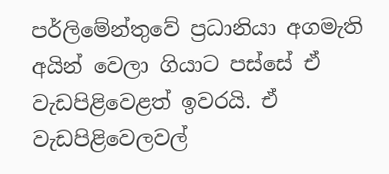පර්ලිමේන්තුවේ ප්‍රධානියා අගමැති අයින් වෙලා ගියාට පස්සේ ඒ වැඩපිළිවෙළත් ඉවරයි. ඒ වැඩපිළිවෙලවල්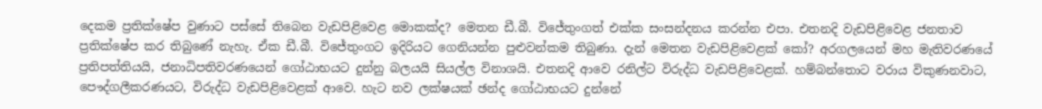දෙකම ප්‍රතික්ෂේප වුණාට පස්සේ තිබෙන වැඩපිළිවෙළ මොකක්ද? මෙතන ඩී.බී. විජේතුංගත් එක්ක සංසන්දනය කරන්න එපා. එතනදි වැඩපිළිවෙළ ජනතාව ප්‍රතික්ෂේප කර තිබුණේ නැහැ. ඒක ඩී.බී. විජේතුංගට ඉදිරියට ගෙනියන්න පුළුවන්කම තිබුණා. දැන් මෙතන වැඩපිළිවෙළක් කෝ? අරගලයෙන් මහ මැතිවරණයේ ප්‍රතිපත්තියයි, ජනාධිපතිවරණයෙන් ගෝඨාභයට දුන්නු බලයයි සියල්ල විනාශයි. එතනදි ආවෙ රනිල්ට විරුද්ධ වැඩපිළිවෙළක්. හම්බන්තොට වරාය විකුණනවාට, පෞද්ගලීකරණයට, විරුද්ධ වැඩපිළිවෙළක් ආවෙ. හැට නව ලක්ෂයක් ඡන්ද ගෝඨාභයට දුන්නේ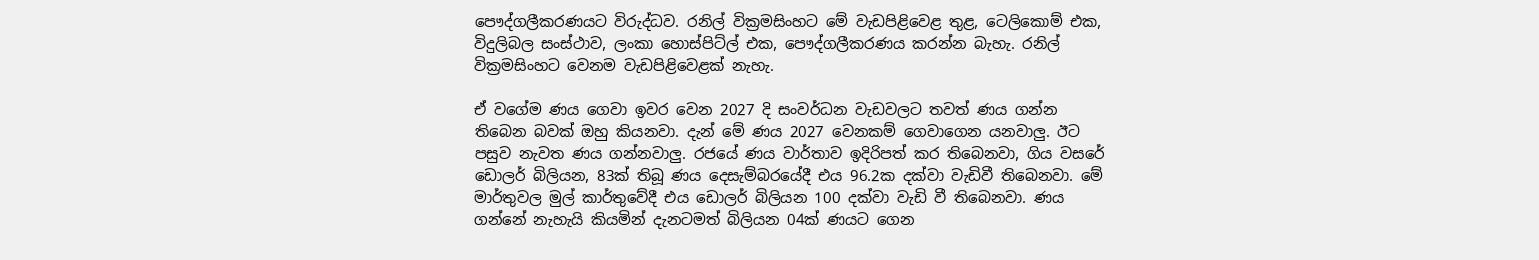පෞද්ගලීකරණයට විරුද්ධව. රනිල් වික්‍රමසිංහට මේ වැඩපිළිවෙළ තුළ, ටෙලිකොම් එක, විදුලිබල සංස්ථාව, ලංකා හොස්පිට්ල් එක, පෞද්ගලීකරණය කරන්න බැහැ. රනිල් වික්‍රමසිංහට වෙනම වැඩපිළිවෙළක් නැහැ.

ඒ වගේම ණය ගෙවා ඉවර වෙන 2027 දි සංවර්ධන වැඩවලට තවත් ණය ගන්න තිබෙන බවක් ඔහු කියනවා. දැන් මේ ණය 2027 වෙනකම් ගෙවාගෙන යනවාලු. ඊට පසුව නැවත ණය ගන්නවාලු. රජයේ ණය වාර්තාව ඉදිරිපත් කර තිබෙනවා, ගිය වසරේ ඩොලර් බිලියන, 83ක් තිබූ ණය දෙසැම්බරයේදී එය 96.2ක දක්වා වැඩිවී තිබෙනවා. මේ මාර්තුවල මුල් කාර්තුවේදී එය ඩොලර් බිලියන 100 දක්වා වැඩි වී තිබෙනවා. ණය ගන්නේ නැහැයි කියමින් දැනටමත් බිලියන 04ක් ණයට ගෙන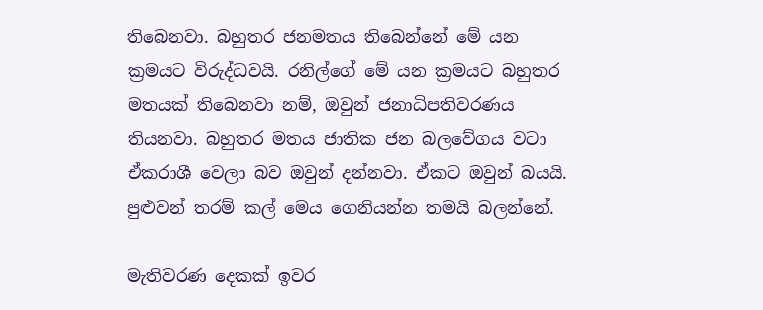තිබෙනවා. බහුතර ජනමතය තිබෙන්නේ මේ යන ක්‍රමයට විරුද්ධවයි. රනිල්ගේ මේ යන ක්‍රමයට බහුතර මතයක් තිබෙනවා නම්, ඔවුන් ජනාධිපතිවරණය තියනවා. බහුතර මතය ජාතික ජන බලවේගය වටා ඒකරාශී වෙලා බව ඔවුන් දන්නවා. ඒකට ඔවුන් බයයි. පුළුවන් තරම් කල් මෙය ගෙනියන්න තමයි බලන්නේ.

මැතිවරණ දෙකක් ඉවර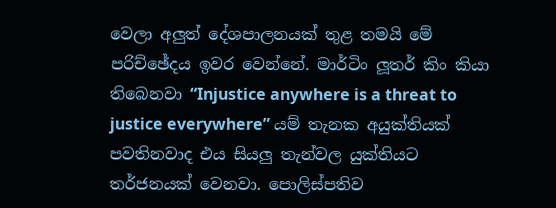වෙලා අලුත් දේශපාලනයක් තුළ තමයි මේ පරිච්ඡේදය ඉවර වෙන්නේ. මාර්ටිං ලූතර් කිං කියා තිබෙනවා “Injustice anywhere is a threat to justice everywhere” යම් තැනක අයුක්තියක් පවතිනවාද එය සියලු තැන්වල යුක්තියට තර්ජනයක් වෙනවා. පොලිස්පතිව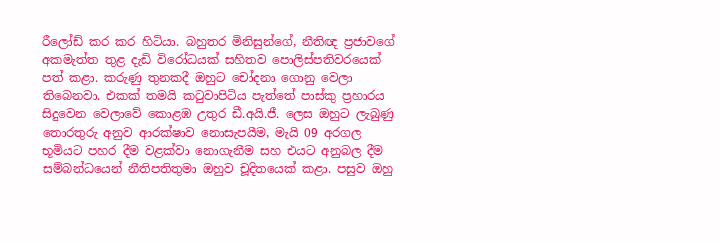රීලෝඩ් කර කර හිටියා. බහුතර මිනිසුන්ගේ, නීතිඥ ප්‍රජාවගේ අකමැත්ත තුළ දැඩි විරෝධයක් සහිතව පොලිස්පතිවරයෙක් පත් කළා. කරුණු තුනකදී ඔහුට චෝදනා ගොනු වෙලා තිබෙනවා. එකක් තමයි කටුවාපිටිය පැත්තේ පාස්කු ප්‍රහාරය සිදුවෙන වෙලාවේ කොළඹ උතුර ඩී.අයි.ජී. ලෙස ඔහුට ලැබුණු තොරතුරු අනුව ආරක්ෂාව නොසැපයීම, මැයි 09 අරගල භූමියට පහර දීම වළක්වා නොගැනීම සහ එයට අනුබල දීම සම්බන්ධයෙන් නීතිපතිතුමා ඔහුව චූදිතයෙක් කළා. පසුව ඔහු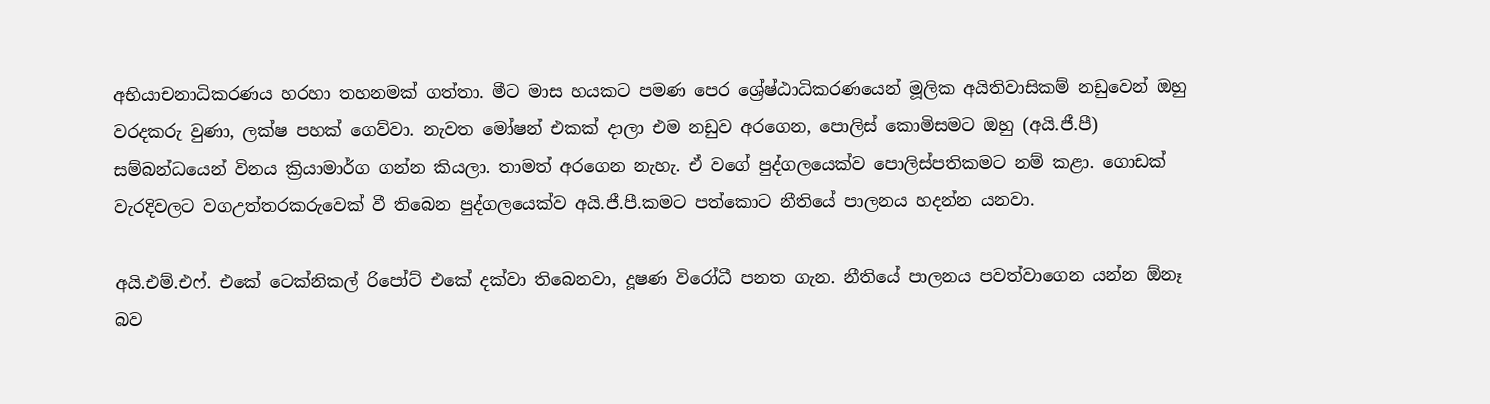අභියාචනාධිකරණය හරහා තහනමක් ගත්තා. මීට මාස හයකට පමණ පෙර ශ්‍රේෂ්ඨාධිකරණයෙන් මූලික අයිතිවාසිකම් නඩුවෙන් ඔහු වරදකරු වුණා, ලක්ෂ පහක් ගෙව්වා. නැවත මෝෂන් එකක් දාලා එම නඩුව අරගෙන, පොලිස් කොමිසමට ඔහු (අයි.ජී.පී) සම්බන්ධයෙන් විනය ක්‍රියාමාර්ග ගන්න කියලා. තාමත් අරගෙන නැහැ. ඒ වගේ පුද්ගලයෙක්ව පොලිස්පතිකමට නම් කළා. ගොඩක් වැරදිවලට වගඋත්තරකරුවෙක් වී තිබෙන පුද්ගලයෙක්ව අයි.ජී.පී.කමට පත්කොට නීතියේ පාලනය හදන්න යනවා.

අයි.එම්.එෆ්. එකේ ටෙක්නිකල් රිපෝට් එකේ දක්වා තිබෙනවා, දූෂණ විරෝධී පනත ගැන. නීතියේ පාලනය පවත්වාගෙන යන්න ඕනෑ බව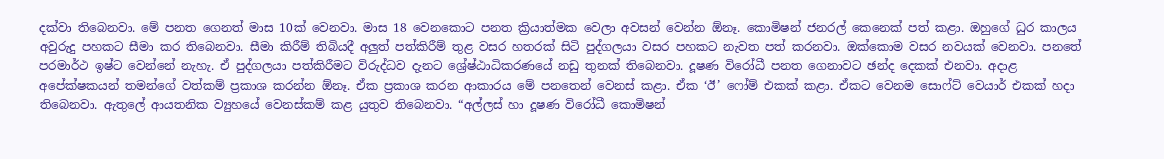දක්වා තිබෙනවා. මේ පනත ගෙනත් මාස 10ක් වෙනවා. මාස 18 වෙනකොට පනත ක්‍රියාත්මක වෙලා අවසන් වෙන්න ඕනෑ. කොමිෂන් ජනරල් කෙනෙක් පත් කළා. ඔහුගේ ධුර කාලය අවුරුදු පහකට සීමා කර තිබෙනවා. සීමා කිරීම් තිබියදී අලුත් පත්කිරීම් තුළ වසර හතරක් සිටි පුද්ගලයා වසර පහකට නැවත පත් කරනවා. ඔක්කොම වසර නවයක් වෙනවා. පනතේ පරමාර්ථ ඉෂ්ට වෙන්නේ නැහැ. ඒ පුද්ගලයා පත්කිරීමට විරුද්ධව දැනට ශ්‍රේෂ්ඨාධිකරණයේ නඩු තුනක් තිබෙනවා. දූෂණ විරෝධී පනත ගෙනාවට ඡන්ද දෙකක් එනවා. අදාළ අපේක්ෂකයන් තමන්ගේ වත්කම් ප්‍රකාශ කරන්න ඕනෑ. ඒක ප්‍රකාශ කරන ආකාරය මේ පනතෙන් වෙනස් කළා. ඒක ‘ඊ’ ෆෝම් එකක් කළා. ඒකට වෙනම සොෆ්ට් වෙයාර් එකක් හදා තිබෙනවා. ඇතුලේ ආයතනික ව්‍යුහයේ වෙනස්කම් කළ යුතුව තිබෙනවා. “අල්ලස් හා දූෂණ විරෝධී කොමිෂන්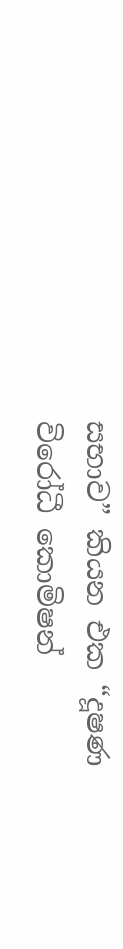සභාව” කියන එක “දූෂණ විරෝධී කොමිෂන්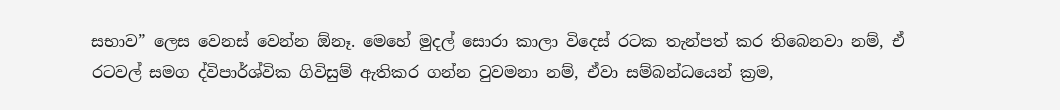සභාව” ලෙස වෙනස් වෙන්න ඕනෑ. මෙහේ මුදල් සොරා කාලා විදෙස් රටක තැන්පත් කර තිබෙනවා නම්, ඒ රටවල් සමග ද්විපාර්ශ්වික ගිවිසුම් ඇතිකර ගන්න වුවමනා නම්, ඒවා සම්බන්ධයෙන් ක්‍රම,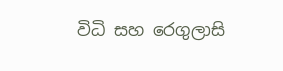විධි සහ රෙගුලාසි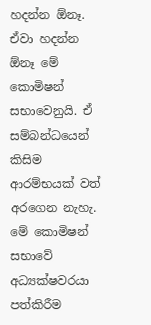හදන්න ඕනෑ. ඒවා හදන්න ඕනෑ මේ කොමිෂන් සභාවෙනුයි. ඒ සම්බන්ධයෙන් කිසිම ආරම්භයක් වත් අරගෙන නැහැ. මේ කොමිෂන් සභාවේ අධ්‍යක්ෂවරයා පත්කිරීම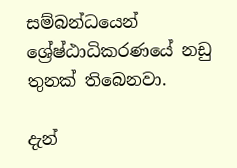සම්බන්ධයෙන් ශ්‍රේෂ්ඨාධිකරණයේ නඩු තුනක් තිබෙනවා.

දැන්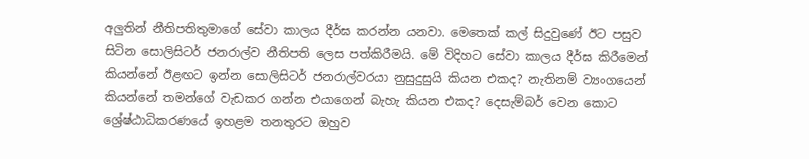අලුතින් නීතිපතිතුමාගේ සේවා කාලය දීර්ඝ කරන්න යනවා. මෙතෙක් කල් සිදුවුණේ ඊට පසුව සිටින සොලිසිටර් ජනරාල්ව නීතිපති ලෙස පත්කිරීමයි. මේ විදිහට සේවා කාලය දීර්ඝ කිරීමෙන් කියන්නේ ඊළඟට ඉන්න සොලිසිටර් ජනරාල්වරයා නුසුදුසුයි කියන එකද? නැතිනම් ව්‍යංගයෙන් කියන්නේ තමන්ගේ වැඩකර ගන්න එයාගෙන් බැහැ කියන එකද? දෙසැම්බර් වෙන කොට ශ්‍රේෂ්ඨාධිකරණයේ ඉහළම තනතුරට ඔහුව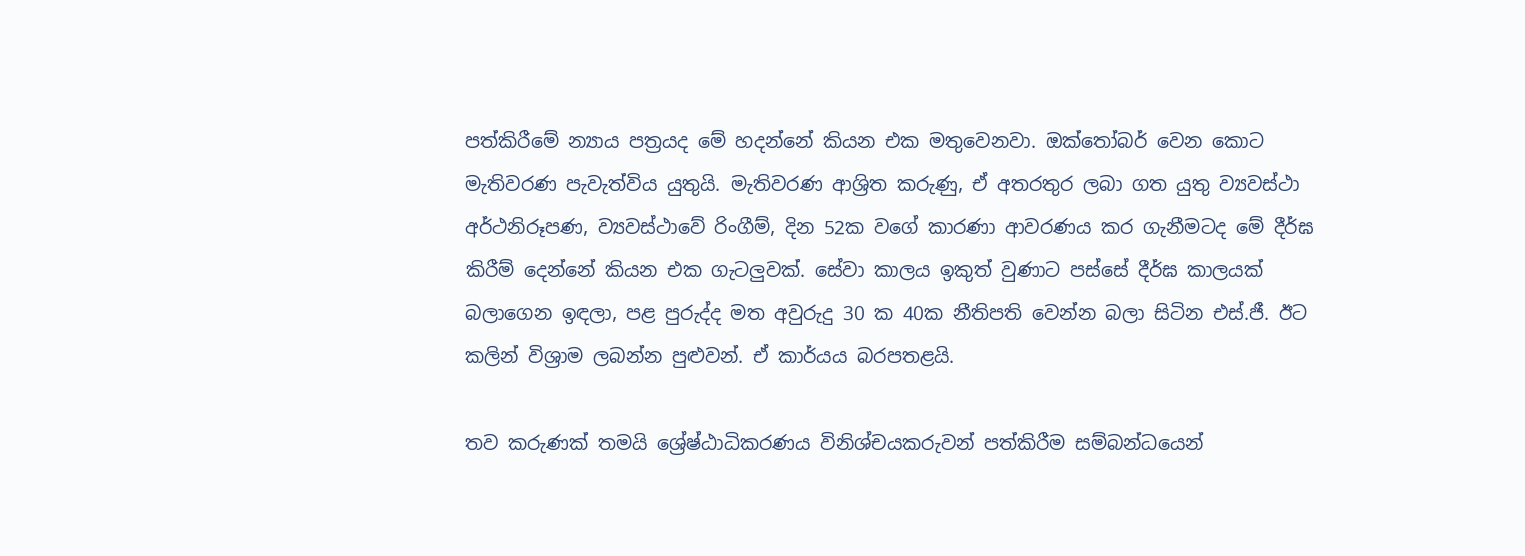පත්කිරීමේ න්‍යාය පත්‍රයද මේ හදන්නේ කියන එක මතුවෙනවා. ඔක්තෝබර් වෙන කොට මැතිවරණ පැවැත්විය යුතුයි. මැතිවරණ ආශ්‍රිත කරුණු, ඒ අතරතුර ලබා ගත යුතු ව්‍යවස්ථා අර්ථනිරූපණ, ව්‍යවස්ථාවේ රිංගීම්, දින 52ක වගේ කාරණා ආවරණය කර ගැනීමටද මේ දීර්ඝ කිරීම් දෙන්නේ කියන එක ගැටලුවක්. සේවා කාලය ඉකුත් වුණාට පස්සේ දීර්ඝ කාලයක් බලාගෙන ඉඳලා, පළ පුරුද්ද මත අවුරුදු 30 ක 40ක නීතිපති වෙන්න බලා සිටින එස්.ජී. ඊට කලින් විශ්‍රාම ලබන්න පුළුවන්. ඒ කාර්යය බරපතළයි.

තව කරුණක් තමයි ශ්‍රේෂ්ඨාධිකරණය විනිශ්චයකරුවන් පත්කිරීම සම්බන්ධයෙන්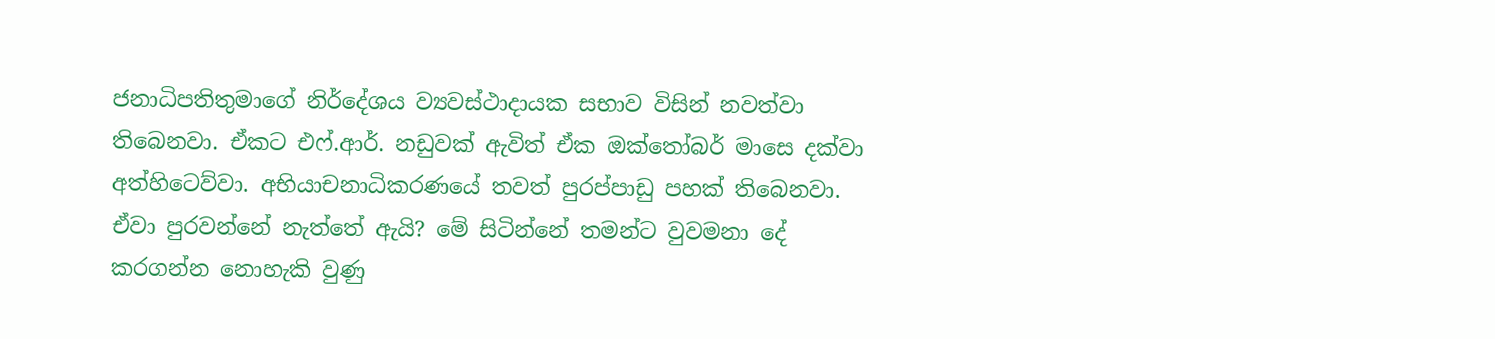ජනාධිපතිතුමාගේ නිර්දේශය ව්‍යවස්ථාදායක සභාව විසින් නවත්වා තිබෙනවා. ඒකට එෆ්.ආර්. නඩුවක් ඇවිත් ඒක ඔක්තෝබර් මාසෙ දක්වා අත්හිටෙව්වා. අභියාචනාධිකරණයේ තවත් පුරප්පාඩු පහක් තිබෙනවා. ඒවා පුරවන්නේ නැත්තේ ඇයි? මේ සිටින්නේ තමන්ට වුවමනා දේ කරගන්න නොහැකි වුණු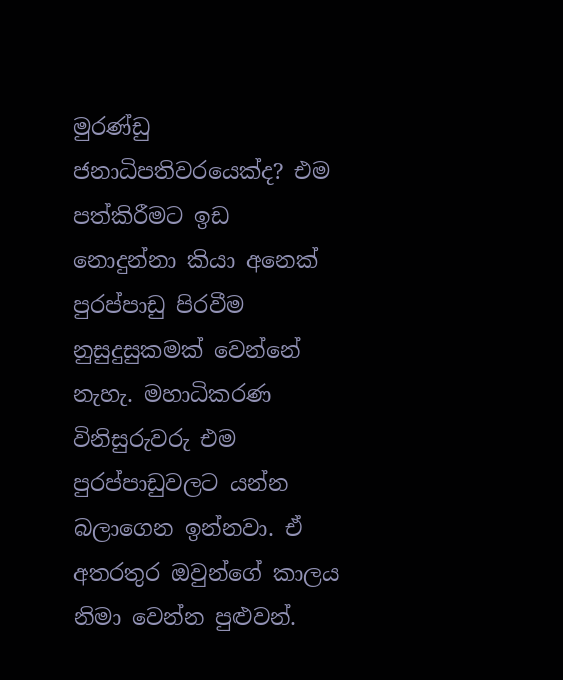මුරණ්ඩු ජනාධිපතිවරයෙක්ද? එම පත්කිරීමට ඉඩ නොදුන්නා කියා අනෙක් පුරප්පාඩු පිරවීම නුසුදුසුකමක් වෙන්නේ නැහැ. මහාධිකරණ විනිසුරුවරු එම පුරප්පාඩුවලට යන්න බලාගෙන ඉන්නවා. ඒ අතරතුර ඔවුන්ගේ කාලය නිමා වෙන්න පුළුවන්.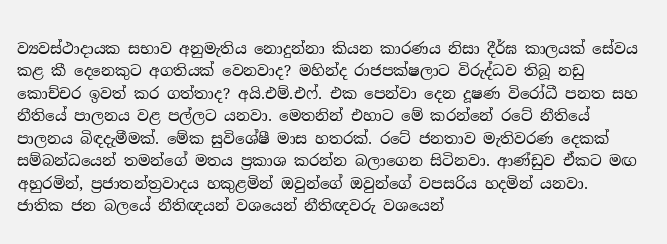ව්‍යවස්ථාදායක සභාව අනුමැතිය නොදුන්නා කියන කාරණය නිසා දීර්ඝ කාලයක් සේවය කළ කී දෙනෙකුට අගතියක් වෙනවාද? මහින්ද රාජපක්ෂලාට විරුද්ධව තිබූ නඩු කොච්චර ඉවත් කර ගත්තාද? අයි.එම්.එෆ්. එක පෙන්වා දෙන දූෂණ විරෝධී පනත සහ නීතියේ පාලනය වළ පල්ලට යනවා. මෙතනින් එහාට මේ කරන්නේ රටේ නීතියේ පාලනය බිඳදැමීමක්. මේක සුවිශේෂී මාස හතරක්. රටේ ජනතාව මැතිවරණ දෙකක් සම්බන්ධයෙන් තමන්ගේ මතය ප්‍රකාශ කරන්න බලාගෙන සිටිනවා. ආණ්ඩුව ඒකට මඟ අහුරමින්, ප්‍රජාතන්ත්‍රවාදය හකුළමින් ඔවුන්ගේ ඔවුන්ගේ වපසරිය හදමින් යනවා. ජාතික ජන බලයේ නීතිඥයන් වශයෙන් නීතිඥවරු වශයෙන්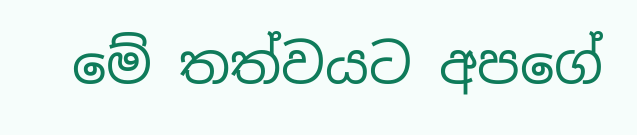මේ තත්වයට අපගේ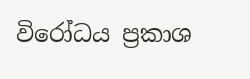විරෝධය ප්‍රකාශ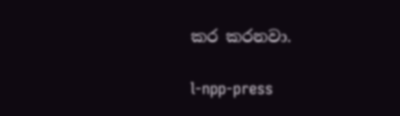කර කරනවා.

l-npp-press